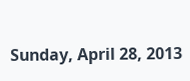Sunday, April 28, 2013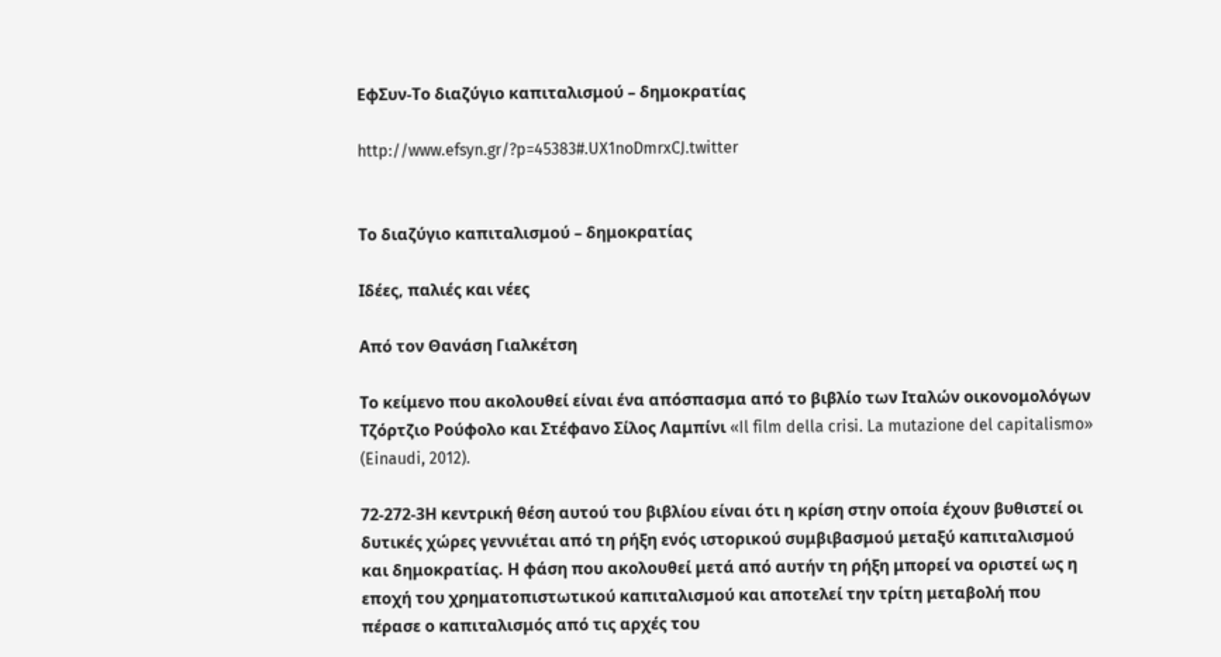ΕφΣυν-Το διαζύγιο καπιταλισμού – δημοκρατίας

http://www.efsyn.gr/?p=45383#.UX1noDmrxCJ.twitter


Το διαζύγιο καπιταλισμού – δημοκρατίας

Ιδέες, παλιές και νέες

Από τον Θανάση Γιαλκέτση

Το κείμενο που ακολουθεί είναι ένα απόσπασμα από το βιβλίο των Ιταλών οικονομολόγων Τζόρτζιο Ρούφολο και Στέφανο Σίλος Λαμπίνι «Il film della crisi. La mutazione del capitalismo» (Einaudi, 2012).

72-272-3Η κεντρική θέση αυτού του βιβλίου είναι ότι η κρίση στην οποία έχουν βυθιστεί οι δυτικές χώρες γεννιέται από τη ρήξη ενός ιστορικού συμβιβασμού μεταξύ καπιταλισμού και δημοκρατίας. Η φάση που ακολουθεί μετά από αυτήν τη ρήξη μπορεί να οριστεί ως η εποχή του χρηματοπιστωτικού καπιταλισμού και αποτελεί την τρίτη μεταβολή που πέρασε ο καπιταλισμός από τις αρχές του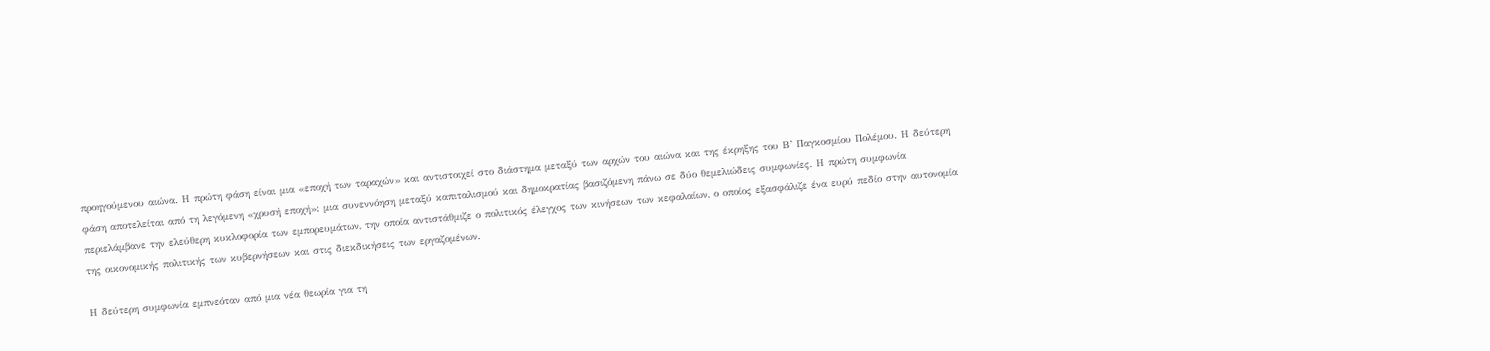προηγούμενου αιώνα. Η πρώτη φάση είναι μια «εποχή των ταραχών» και αντιστοιχεί στο διάστημα μεταξύ των αρχών του αιώνα και της έκρηξης του Β’ Παγκοσμίου Πολέμου. Η δεύτερη φάση αποτελείται από τη λεγόμενη «χρυσή εποχή»: μια συνεννόηση μεταξύ καπιταλισμού και δημοκρατίας βασιζόμενη πάνω σε δύο θεμελιώδεις συμφωνίες. Η πρώτη συμφωνία περιελάμβανε την ελεύθερη κυκλοφορία των εμπορευμάτων, την οποία αντιστάθμιζε ο πολιτικός έλεγχος των κινήσεων των κεφαλαίων, ο οποίος εξασφάλιζε ένα ευρύ πεδίο στην αυτονομία της οικονομικής πολιτικής των κυβερνήσεων και στις διεκδικήσεις των εργαζομένων.

Η δεύτερη συμφωνία εμπνεόταν από μια νέα θεωρία για τη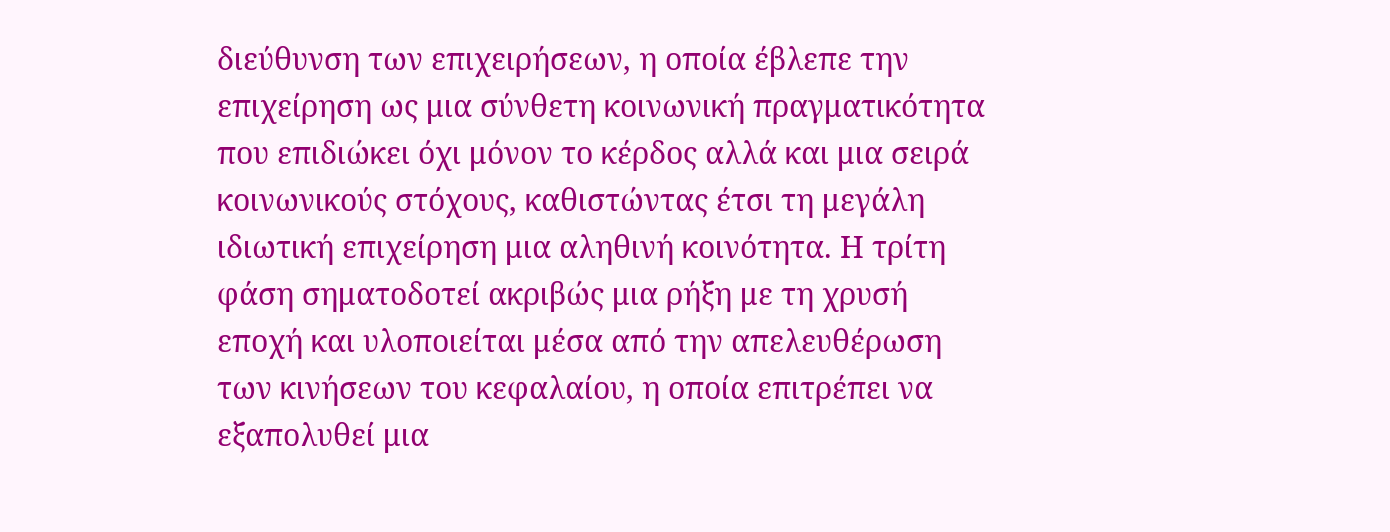διεύθυνση των επιχειρήσεων, η οποία έβλεπε την επιχείρηση ως μια σύνθετη κοινωνική πραγματικότητα που επιδιώκει όχι μόνον το κέρδος αλλά και μια σειρά κοινωνικούς στόχους, καθιστώντας έτσι τη μεγάλη ιδιωτική επιχείρηση μια αληθινή κοινότητα. Η τρίτη φάση σηματοδοτεί ακριβώς μια ρήξη με τη χρυσή εποχή και υλοποιείται μέσα από την απελευθέρωση των κινήσεων του κεφαλαίου, η οποία επιτρέπει να εξαπολυθεί μια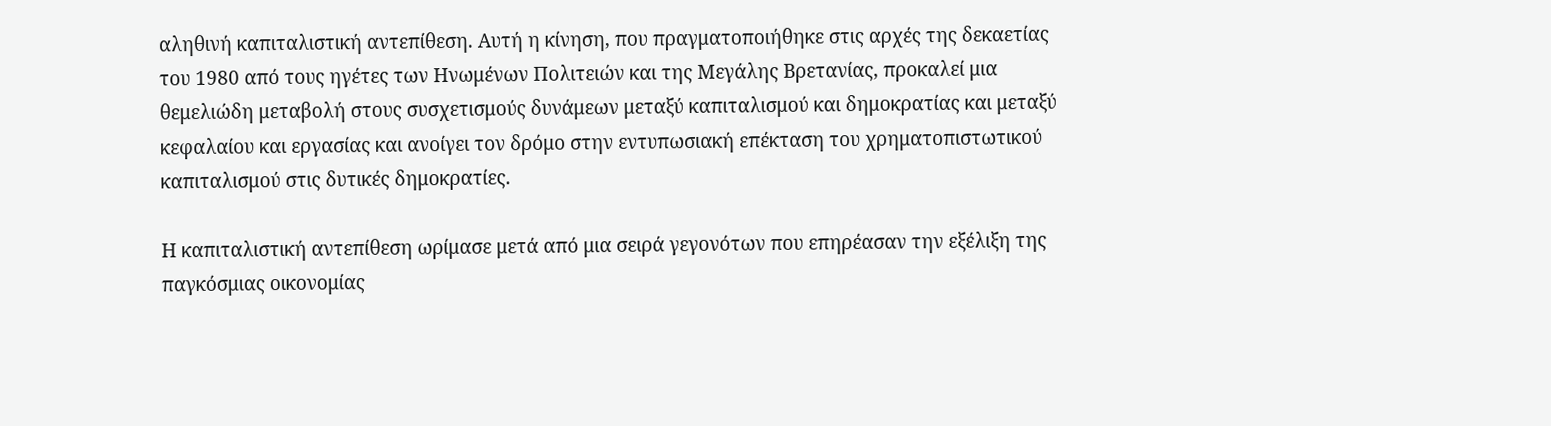αληθινή καπιταλιστική αντεπίθεση. Αυτή η κίνηση, που πραγματοποιήθηκε στις αρχές της δεκαετίας του 1980 από τους ηγέτες των Ηνωμένων Πολιτειών και της Μεγάλης Βρετανίας, προκαλεί μια θεμελιώδη μεταβολή στους συσχετισμούς δυνάμεων μεταξύ καπιταλισμού και δημοκρατίας και μεταξύ κεφαλαίου και εργασίας και ανοίγει τον δρόμο στην εντυπωσιακή επέκταση του χρηματοπιστωτικού καπιταλισμού στις δυτικές δημοκρατίες.

Η καπιταλιστική αντεπίθεση ωρίμασε μετά από μια σειρά γεγονότων που επηρέασαν την εξέλιξη της παγκόσμιας οικονομίας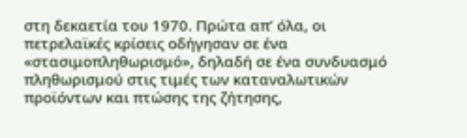στη δεκαετία του 1970. Πρώτα απ’ όλα, οι πετρελαϊκές κρίσεις οδήγησαν σε ένα «στασιμοπληθωρισμό», δηλαδή σε ένα συνδυασμό πληθωρισμού στις τιμές των καταναλωτικών προϊόντων και πτώσης της ζήτησης,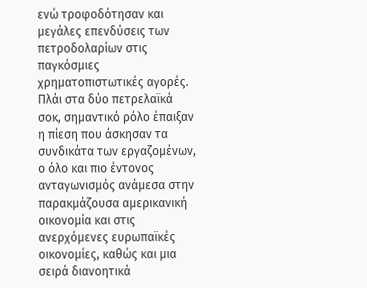ενώ τροφοδότησαν και μεγάλες επενδύσεις των πετροδολαρίων στις παγκόσμιες χρηματοπιστωτικές αγορές. Πλάι στα δύο πετρελαϊκά σοκ, σημαντικό ρόλο έπαιξαν η πίεση που άσκησαν τα συνδικάτα των εργαζομένων, ο όλο και πιο έντονος ανταγωνισμός ανάμεσα στην παρακμάζουσα αμερικανική οικονομία και στις ανερχόμενες ευρωπαϊκές οικονομίες, καθώς και μια σειρά διανοητικά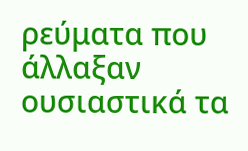ρεύματα που άλλαξαν ουσιαστικά τα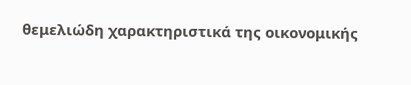θεμελιώδη χαρακτηριστικά της οικονομικής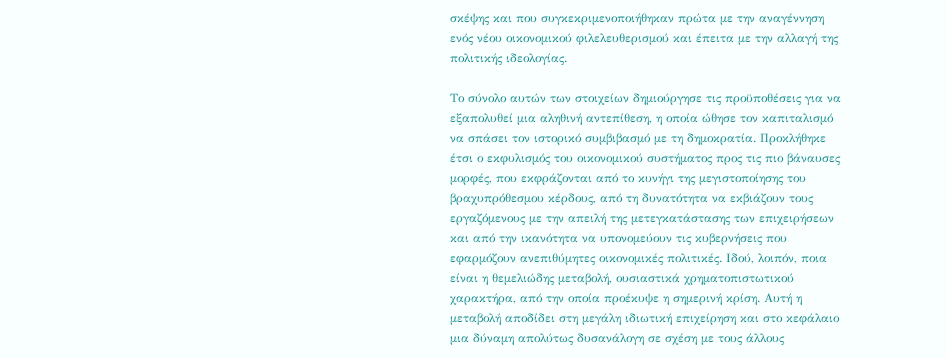σκέψης και που συγκεκριμενοποιήθηκαν πρώτα με την αναγέννηση ενός νέου οικονομικού φιλελευθερισμού και έπειτα με την αλλαγή της πολιτικής ιδεολογίας.

Το σύνολο αυτών των στοιχείων δημιούργησε τις προϋποθέσεις για να εξαπολυθεί μια αληθινή αντεπίθεση, η οποία ώθησε τον καπιταλισμό να σπάσει τον ιστορικό συμβιβασμό με τη δημοκρατία. Προκλήθηκε έτσι ο εκφυλισμός του οικονομικού συστήματος προς τις πιο βάναυσες μορφές, που εκφράζονται από το κυνήγι της μεγιστοποίησης του βραχυπρόθεσμου κέρδους, από τη δυνατότητα να εκβιάζουν τους εργαζόμενους με την απειλή της μετεγκατάστασης των επιχειρήσεων και από την ικανότητα να υπονομεύουν τις κυβερνήσεις που εφαρμόζουν ανεπιθύμητες οικονομικές πολιτικές. Ιδού, λοιπόν, ποια είναι η θεμελιώδης μεταβολή, ουσιαστικά χρηματοπιστωτικού χαρακτήρα, από την οποία προέκυψε η σημερινή κρίση. Αυτή η μεταβολή αποδίδει στη μεγάλη ιδιωτική επιχείρηση και στο κεφάλαιο μια δύναμη απολύτως δυσανάλογη σε σχέση με τους άλλους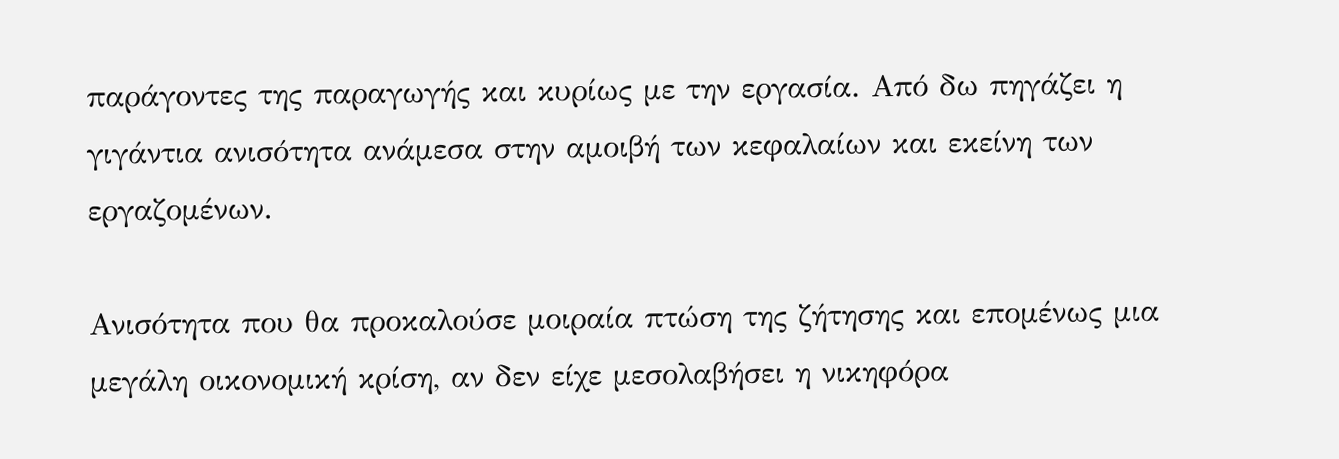παράγοντες της παραγωγής και κυρίως με την εργασία. Από δω πηγάζει η γιγάντια ανισότητα ανάμεσα στην αμοιβή των κεφαλαίων και εκείνη των εργαζομένων.

Ανισότητα που θα προκαλούσε μοιραία πτώση της ζήτησης και επομένως μια μεγάλη οικονομική κρίση, αν δεν είχε μεσολαβήσει η νικηφόρα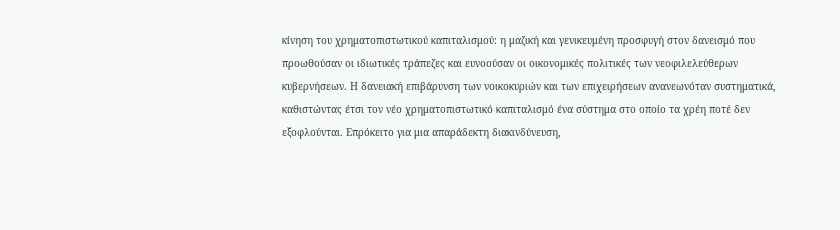κίνηση του χρηματοπιστωτικού καπιταλισμού: η μαζική και γενικευμένη προσφυγή στον δανεισμό που προωθούσαν οι ιδιωτικές τράπεζες και ευνοούσαν οι οικονομικές πολιτικές των νεοφιλελεύθερων κυβερνήσεων. Η δανειακή επιβάρυνση των νοικοκυριών και των επιχειρήσεων ανανεωνόταν συστηματικά, καθιστώντας έτσι τον νέο χρηματοπιστωτικό καπιταλισμό ένα σύστημα στο οποίο τα χρέη ποτέ δεν εξοφλούνται. Επρόκειτο για μια απαράδεκτη διακινδύνευση,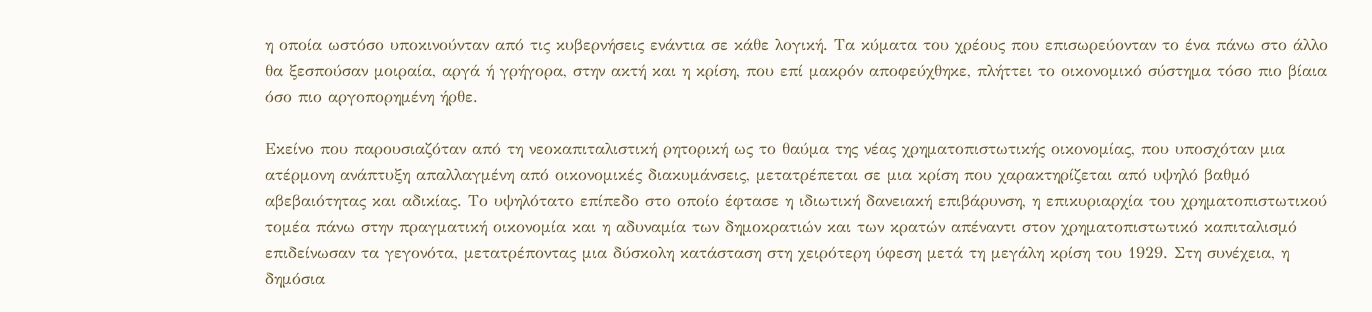η οποία ωστόσο υποκινούνταν από τις κυβερνήσεις ενάντια σε κάθε λογική. Τα κύματα του χρέους που επισωρεύονταν το ένα πάνω στο άλλο θα ξεσπούσαν μοιραία, αργά ή γρήγορα, στην ακτή και η κρίση, που επί μακρόν αποφεύχθηκε, πλήττει το οικονομικό σύστημα τόσο πιο βίαια όσο πιο αργοπορημένη ήρθε.

Εκείνο που παρουσιαζόταν από τη νεοκαπιταλιστική ρητορική ως το θαύμα της νέας χρηματοπιστωτικής οικονομίας, που υποσχόταν μια ατέρμονη ανάπτυξη απαλλαγμένη από οικονομικές διακυμάνσεις, μετατρέπεται σε μια κρίση που χαρακτηρίζεται από υψηλό βαθμό αβεβαιότητας και αδικίας. Το υψηλότατο επίπεδο στο οποίο έφτασε η ιδιωτική δανειακή επιβάρυνση, η επικυριαρχία του χρηματοπιστωτικού τομέα πάνω στην πραγματική οικονομία και η αδυναμία των δημοκρατιών και των κρατών απέναντι στον χρηματοπιστωτικό καπιταλισμό επιδείνωσαν τα γεγονότα, μετατρέποντας μια δύσκολη κατάσταση στη χειρότερη ύφεση μετά τη μεγάλη κρίση του 1929. Στη συνέχεια, η δημόσια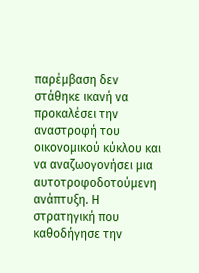παρέμβαση δεν στάθηκε ικανή να προκαλέσει την αναστροφή του οικονομικού κύκλου και να αναζωογονήσει μια αυτοτροφοδοτούμενη ανάπτυξη. Η στρατηγική που καθοδήγησε την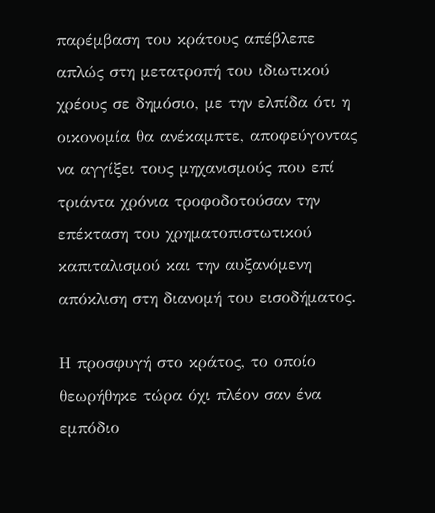παρέμβαση του κράτους απέβλεπε απλώς στη μετατροπή του ιδιωτικού χρέους σε δημόσιο, με την ελπίδα ότι η οικονομία θα ανέκαμπτε, αποφεύγοντας να αγγίξει τους μηχανισμούς που επί τριάντα χρόνια τροφοδοτούσαν την επέκταση του χρηματοπιστωτικού καπιταλισμού και την αυξανόμενη απόκλιση στη διανομή του εισοδήματος.

Η προσφυγή στο κράτος, το οποίο θεωρήθηκε τώρα όχι πλέον σαν ένα εμπόδιο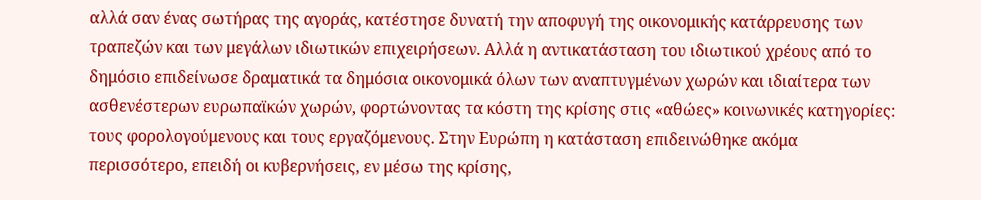αλλά σαν ένας σωτήρας της αγοράς, κατέστησε δυνατή την αποφυγή της οικονομικής κατάρρευσης των τραπεζών και των μεγάλων ιδιωτικών επιχειρήσεων. Αλλά η αντικατάσταση του ιδιωτικού χρέους από το δημόσιο επιδείνωσε δραματικά τα δημόσια οικονομικά όλων των αναπτυγμένων χωρών και ιδιαίτερα των ασθενέστερων ευρωπαϊκών χωρών, φορτώνοντας τα κόστη της κρίσης στις «αθώες» κοινωνικές κατηγορίες: τους φορολογούμενους και τους εργαζόμενους. Στην Ευρώπη η κατάσταση επιδεινώθηκε ακόμα περισσότερο, επειδή οι κυβερνήσεις, εν μέσω της κρίσης,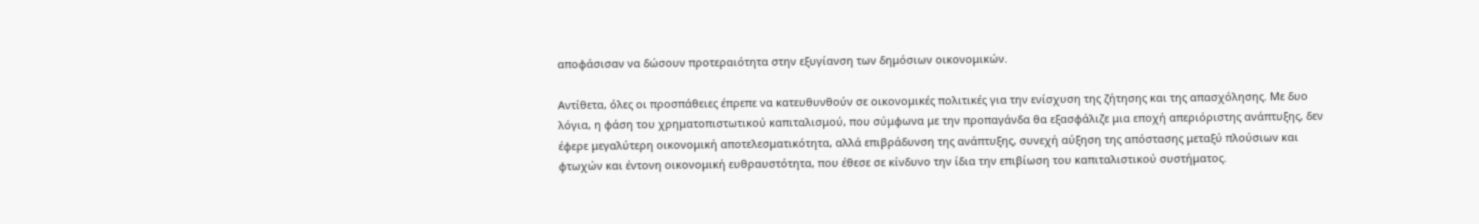αποφάσισαν να δώσουν προτεραιότητα στην εξυγίανση των δημόσιων οικονομικών.

Αντίθετα, όλες οι προσπάθειες έπρεπε να κατευθυνθούν σε οικονομικές πολιτικές για την ενίσχυση της ζήτησης και της απασχόλησης. Με δυο λόγια, η φάση του χρηματοπιστωτικού καπιταλισμού, που σύμφωνα με την προπαγάνδα θα εξασφάλιζε μια εποχή απεριόριστης ανάπτυξης, δεν έφερε μεγαλύτερη οικονομική αποτελεσματικότητα, αλλά επιβράδυνση της ανάπτυξης, συνεχή αύξηση της απόστασης μεταξύ πλούσιων και φτωχών και έντονη οικονομική ευθραυστότητα, που έθεσε σε κίνδυνο την ίδια την επιβίωση του καπιταλιστικού συστήματος.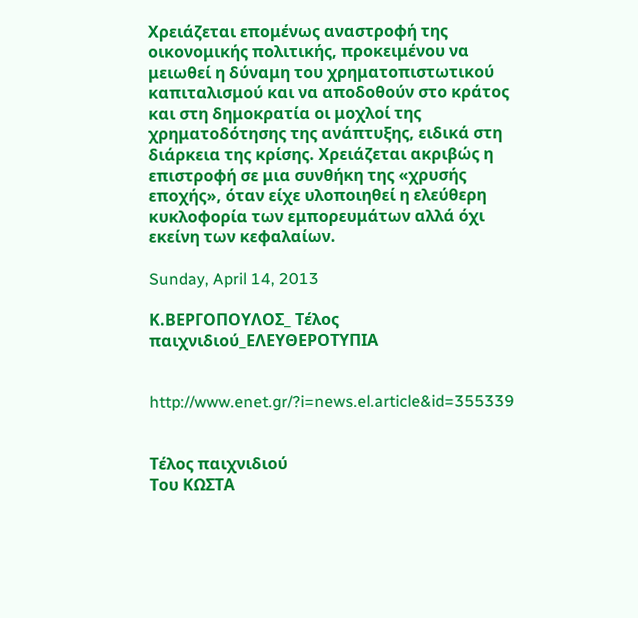Χρειάζεται επομένως αναστροφή της οικονομικής πολιτικής, προκειμένου να μειωθεί η δύναμη του χρηματοπιστωτικού καπιταλισμού και να αποδοθούν στο κράτος και στη δημοκρατία οι μοχλοί της χρηματοδότησης της ανάπτυξης, ειδικά στη διάρκεια της κρίσης. Χρειάζεται ακριβώς η επιστροφή σε μια συνθήκη της «χρυσής εποχής», όταν είχε υλοποιηθεί η ελεύθερη κυκλοφορία των εμπορευμάτων αλλά όχι εκείνη των κεφαλαίων.

Sunday, April 14, 2013

Κ.ΒΕΡΓΟΠΟΥΛΟΣ_ Τέλος παιχνιδιού_ΕΛΕΥΘΕΡΟΤΥΠΙΑ


http://www.enet.gr/?i=news.el.article&id=355339


Τέλος παιχνιδιού
Του ΚΩΣΤΑ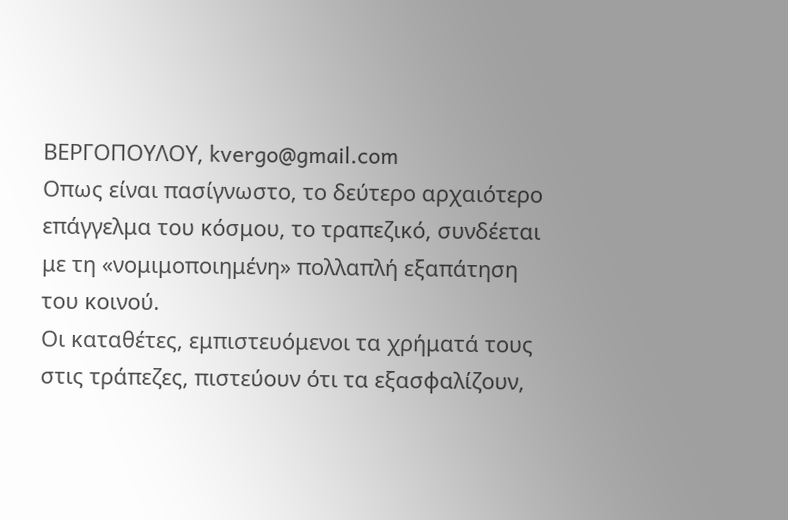ΒΕΡΓΟΠΟΥΛΟΥ, kvergo@gmail.com
Οπως είναι πασίγνωστο, το δεύτερο αρχαιότερο επάγγελμα του κόσμου, το τραπεζικό, συνδέεται με τη «νομιμοποιημένη» πολλαπλή εξαπάτηση του κοινού.
Οι καταθέτες, εμπιστευόμενοι τα χρήματά τους στις τράπεζες, πιστεύουν ότι τα εξασφαλίζουν,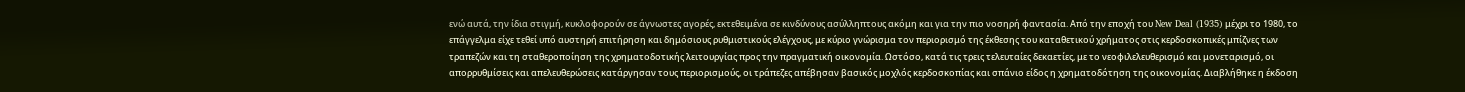ενώ αυτά, την ίδια στιγμή, κυκλοφορούν σε άγνωστες αγορές, εκτεθειμένα σε κινδύνους ασύλληπτους ακόμη και για την πιο νοσηρή φαντασία. Από την εποχή του New Deal (1935) μέχρι το 1980, το επάγγελμα είχε τεθεί υπό αυστηρή επιτήρηση και δημόσιους ρυθμιστικούς ελέγχους, με κύριο γνώρισμα τον περιορισμό της έκθεσης του καταθετικού χρήματος στις κερδοσκοπικές μπίζνες των τραπεζών και τη σταθεροποίηση της χρηματοδοτικής λειτουργίας προς την πραγματική οικονομία. Ωστόσο, κατά τις τρεις τελευταίες δεκαετίες, με το νεοφιλελευθερισμό και μονεταρισμό, οι απορρυθμίσεις και απελευθερώσεις κατάργησαν τους περιορισμούς, οι τράπεζες απέβησαν βασικός μοχλός κερδοσκοπίας και σπάνιο είδος η χρηματοδότηση της οικονομίας. Διαβλήθηκε η έκδοση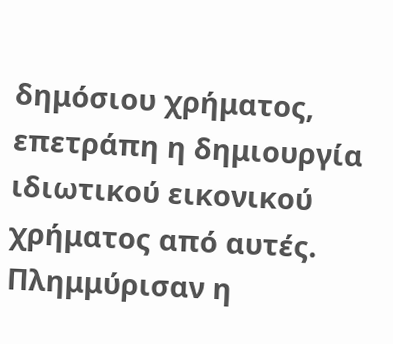δημόσιου χρήματος, επετράπη η δημιουργία ιδιωτικού εικονικού χρήματος από αυτές. Πλημμύρισαν η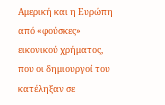Αμερική και η Ευρώπη από «φούσκες» εικονικού χρήματος, που οι δημιουργοί του κατέληξαν σε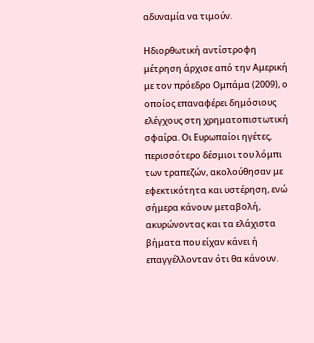αδυναμία να τιμούν.

Ηδιορθωτική αντίστροφη μέτρηση άρχισε από την Αμερική με τον πρόεδρο Ομπάμα (2009), ο οποίος επαναφέρει δημόσιους ελέγχους στη χρηματοπιστωτική σφαίρα. Οι Ευρωπαίοι ηγέτες, περισσότερο δέσμιοι του λόμπι των τραπεζών, ακολούθησαν με εφεκτικότητα και υστέρηση, ενώ σήμερα κάνουν μεταβολή, ακυρώνοντας και τα ελάχιστα βήματα που είχαν κάνει ή επαγγέλλονταν ότι θα κάνουν.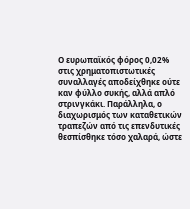Ο ευρωπαϊκός φόρος 0,02% στις χρηματοπιστωτικές συναλλαγές αποδείχθηκε ούτε καν φύλλο συκής, αλλά απλό στρινγκάκι. Παράλληλα, ο διαχωρισμός των καταθετικών τραπεζών από τις επενδυτικές θεσπίσθηκε τόσο χαλαρά, ώστε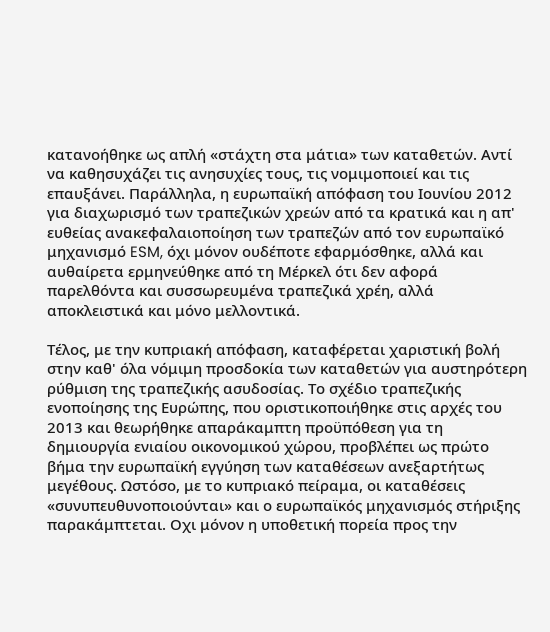κατανοήθηκε ως απλή «στάχτη στα μάτια» των καταθετών. Αντί να καθησυχάζει τις ανησυχίες τους, τις νομιμοποιεί και τις επαυξάνει. Παράλληλα, η ευρωπαϊκή απόφαση του Ιουνίου 2012 για διαχωρισμό των τραπεζικών χρεών από τα κρατικά και η απ' ευθείας ανακεφαλαιοποίηση των τραπεζών από τον ευρωπαϊκό μηχανισμό ESM, όχι μόνον ουδέποτε εφαρμόσθηκε, αλλά και αυθαίρετα ερμηνεύθηκε από τη Μέρκελ ότι δεν αφορά παρελθόντα και συσσωρευμένα τραπεζικά χρέη, αλλά αποκλειστικά και μόνο μελλοντικά.

Τέλος, με την κυπριακή απόφαση, καταφέρεται χαριστική βολή στην καθ' όλα νόμιμη προσδοκία των καταθετών για αυστηρότερη ρύθμιση της τραπεζικής ασυδοσίας. Το σχέδιο τραπεζικής ενοποίησης της Ευρώπης, που οριστικοποιήθηκε στις αρχές του 2013 και θεωρήθηκε απαράκαμπτη προϋπόθεση για τη δημιουργία ενιαίου οικονομικού χώρου, προβλέπει ως πρώτο βήμα την ευρωπαϊκή εγγύηση των καταθέσεων ανεξαρτήτως μεγέθους. Ωστόσο, με το κυπριακό πείραμα, οι καταθέσεις «συνυπευθυνοποιούνται» και ο ευρωπαϊκός μηχανισμός στήριξης παρακάμπτεται. Οχι μόνον η υποθετική πορεία προς την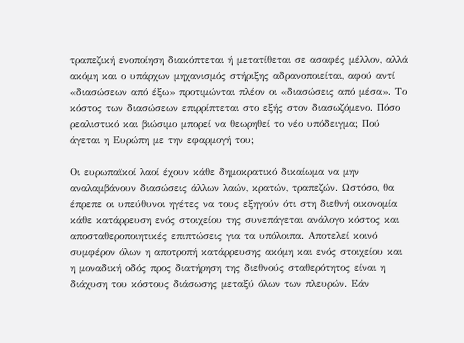τραπεζική ενοποίηση διακόπτεται ή μετατίθεται σε ασαφές μέλλον, αλλά ακόμη και ο υπάρχων μηχανισμός στήριξης αδρανοποιείται, αφού αντί «διασώσεων από έξω» προτιμώνται πλέον οι «διασώσεις από μέσα». Το κόστος των διασώσεων επιρρίπτεται στο εξής στον διασωζόμενο. Πόσο ρεαλιστικό και βιώσιμο μπορεί να θεωρηθεί το νέο υπόδειγμα; Πού άγεται η Ευρώπη με την εφαρμογή του;

Οι ευρωπαϊκοί λαοί έχουν κάθε δημοκρατικό δικαίωμα να μην αναλαμβάνουν διασώσεις άλλων λαών, κρατών, τραπεζών. Ωστόσο, θα έπρεπε οι υπεύθυνοι ηγέτες να τους εξηγούν ότι στη διεθνή οικονομία κάθε κατάρρευση ενός στοιχείου της συνεπάγεται ανάλογο κόστος και αποσταθεροποιητικές επιπτώσεις για τα υπόλοιπα. Αποτελεί κοινό συμφέρον όλων η αποτροπή κατάρρευσης ακόμη και ενός στοιχείου και η μοναδική οδός προς διατήρηση της διεθνούς σταθερότητος είναι η διάχυση του κόστους διάσωσης μεταξύ όλων των πλευρών. Εάν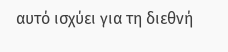αυτό ισχύει για τη διεθνή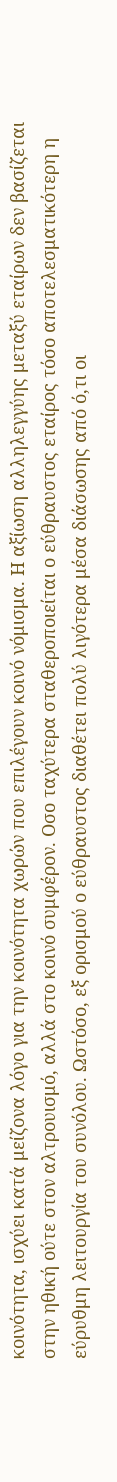κοινότητα, ισχύει κατά μείζονα λόγο για την κοινότητα χωρών που επιλέγουν κοινό νόμισμα. Η αξίωση αλληλεγγύης μεταξύ εταίρων δεν βασίζεται στην ηθική ούτε στον αλτρουισμό, αλλά στο κοινό συμφέρον. Οσο ταχύτερα σταθεροποιείται ο εύθραυστος εταίρος τόσο αποτελεσματικότερη η εύρυθμη λειτουργία του συνόλου. Ωστόσο, εξ ορισμού ο εύθραυστος διαθέτει πολύ λιγότερα μέσα διάσωσης από ό,τι οι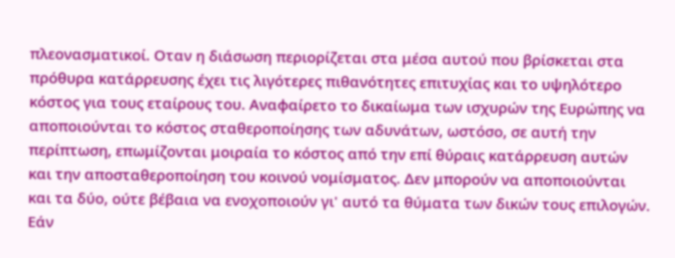πλεονασματικοί. Οταν η διάσωση περιορίζεται στα μέσα αυτού που βρίσκεται στα πρόθυρα κατάρρευσης έχει τις λιγότερες πιθανότητες επιτυχίας και το υψηλότερο κόστος για τους εταίρους του. Αναφαίρετο το δικαίωμα των ισχυρών της Ευρώπης να αποποιούνται το κόστος σταθεροποίησης των αδυνάτων, ωστόσο, σε αυτή την περίπτωση, επωμίζονται μοιραία το κόστος από την επί θύραις κατάρρευση αυτών και την αποσταθεροποίηση του κοινού νομίσματος. Δεν μπορούν να αποποιούνται και τα δύο, ούτε βέβαια να ενοχοποιούν γι' αυτό τα θύματα των δικών τους επιλογών. Εάν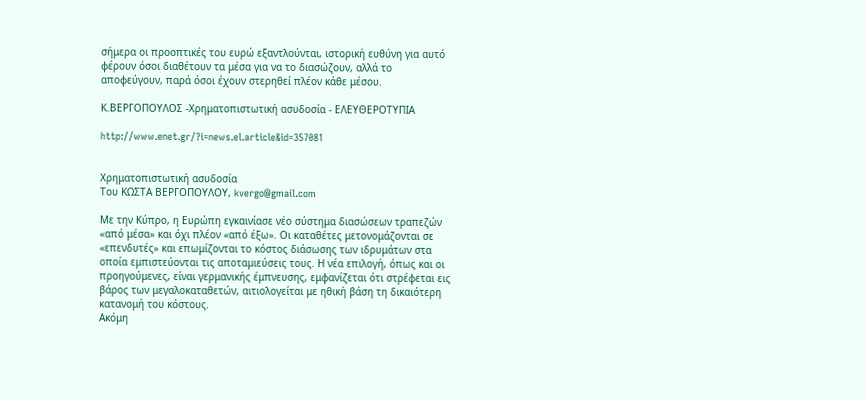σήμερα οι προοπτικές του ευρώ εξαντλούνται, ιστορική ευθύνη για αυτό φέρουν όσοι διαθέτουν τα μέσα για να το διασώζουν, αλλά το αποφεύγουν, παρά όσοι έχουν στερηθεί πλέον κάθε μέσου.

Κ.ΒΕΡΓΟΠΟΥΛΟΣ -Χρηματοπιστωτική ασυδοσία - ΕΛΕΥΘΕΡΟΤΥΠΙΑ

http://www.enet.gr/?i=news.el.article&id=357081


Χρηματοπιστωτική ασυδοσία
Του ΚΩΣΤΑ ΒΕΡΓΟΠΟΥΛΟΥ, kvergo@gmail.com

Με την Κύπρο, η Ευρώπη εγκαινίασε νέο σύστημα διασώσεων τραπεζών «από μέσα» και όχι πλέον «από έξω». Οι καταθέτες μετονομάζονται σε «επενδυτές» και επωμίζονται το κόστος διάσωσης των ιδρυμάτων στα οποία εμπιστεύονται τις αποταμιεύσεις τους. Η νέα επιλογή, όπως και οι προηγούμενες, είναι γερμανικής έμπνευσης, εμφανίζεται ότι στρέφεται εις βάρος των μεγαλοκαταθετών, αιτιολογείται με ηθική βάση τη δικαιότερη κατανομή του κόστους.
Ακόμη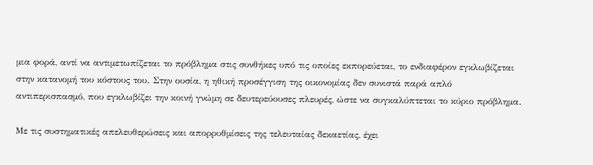μια φορά, αντί να αντιμετωπίζεται το πρόβλημα στις συνθήκες υπό τις οποίες εκπορεύεται, το ενδιαφέρον εγκλωβίζεται στην κατανομή του κόστους του. Στην ουσία, η ηθική προσέγγιση της οικονομίας δεν συνιστά παρά απλό αντιπερισπασμό, που εγκλωβίζει την κοινή γνώμη σε δευτερεύουσες πλευρές, ώστε να συγκαλύπτεται το κύριο πρόβλημα.

Με τις συστηματικές απελευθερώσεις και απορρυθμίσεις της τελευταίας δεκαετίας, έχει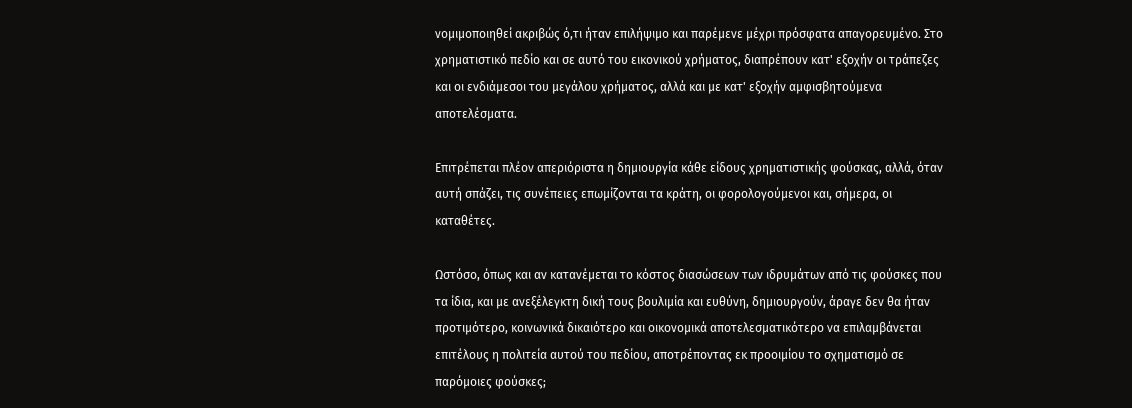νομιμοποιηθεί ακριβώς ό,τι ήταν επιλήψιμο και παρέμενε μέχρι πρόσφατα απαγορευμένο. Στο χρηματιστικό πεδίο και σε αυτό του εικονικού χρήματος, διαπρέπουν κατ' εξοχήν οι τράπεζες και οι ενδιάμεσοι του μεγάλου χρήματος, αλλά και με κατ' εξοχήν αμφισβητούμενα αποτελέσματα.

Επιτρέπεται πλέον απεριόριστα η δημιουργία κάθε είδους χρηματιστικής φούσκας, αλλά, όταν αυτή σπάζει, τις συνέπειες επωμίζονται τα κράτη, οι φορολογούμενοι και, σήμερα, οι καταθέτες.

Ωστόσο, όπως και αν κατανέμεται το κόστος διασώσεων των ιδρυμάτων από τις φούσκες που τα ίδια, και με ανεξέλεγκτη δική τους βουλιμία και ευθύνη, δημιουργούν, άραγε δεν θα ήταν προτιμότερο, κοινωνικά δικαιότερο και οικονομικά αποτελεσματικότερο να επιλαμβάνεται επιτέλους η πολιτεία αυτού του πεδίου, αποτρέποντας εκ προοιμίου το σχηματισμό σε παρόμοιες φούσκες;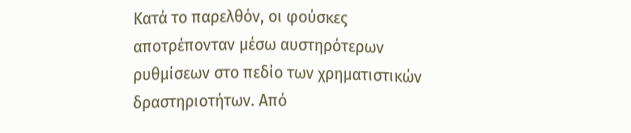Κατά το παρελθόν, οι φούσκες αποτρέπονταν μέσω αυστηρότερων ρυθμίσεων στο πεδίο των χρηματιστικών δραστηριοτήτων. Από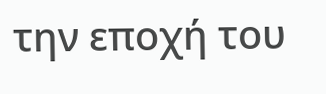την εποχή του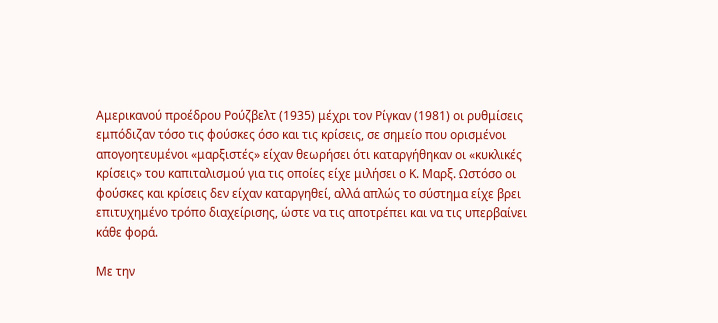Αμερικανού προέδρου Ρούζβελτ (1935) μέχρι τον Ρίγκαν (1981) οι ρυθμίσεις εμπόδιζαν τόσο τις φούσκες όσο και τις κρίσεις, σε σημείο που ορισμένοι απογοητευμένοι «μαρξιστές» είχαν θεωρήσει ότι καταργήθηκαν οι «κυκλικές κρίσεις» του καπιταλισμού για τις οποίες είχε μιλήσει ο Κ. Μαρξ. Ωστόσο οι φούσκες και κρίσεις δεν είχαν καταργηθεί, αλλά απλώς το σύστημα είχε βρει επιτυχημένο τρόπο διαχείρισης, ώστε να τις αποτρέπει και να τις υπερβαίνει κάθε φορά.

Με την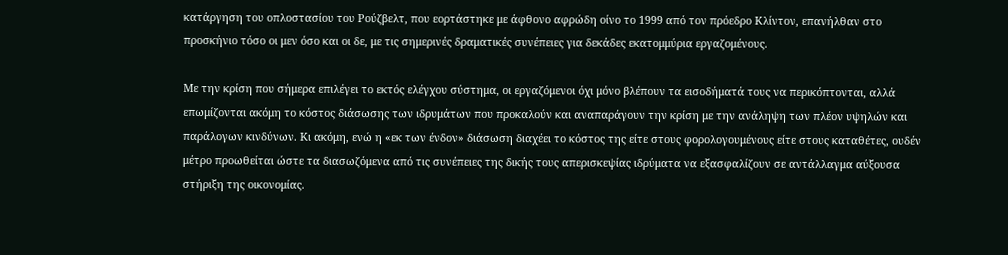κατάργηση του οπλοστασίου του Ρούζβελτ, που εορτάστηκε με άφθονο αφρώδη οίνο το 1999 από τον πρόεδρο Κλίντον, επανήλθαν στο προσκήνιο τόσο οι μεν όσο και οι δε, με τις σημερινές δραματικές συνέπειες για δεκάδες εκατομμύρια εργαζομένους.

Με την κρίση που σήμερα επιλέγει το εκτός ελέγχου σύστημα, οι εργαζόμενοι όχι μόνο βλέπουν τα εισοδήματά τους να περικόπτονται, αλλά επωμίζονται ακόμη το κόστος διάσωσης των ιδρυμάτων που προκαλούν και αναπαράγουν την κρίση με την ανάληψη των πλέον υψηλών και παράλογων κινδύνων. Κι ακόμη, ενώ η «εκ των ένδον» διάσωση διαχέει το κόστος της είτε στους φορολογουμένους είτε στους καταθέτες, ουδέν μέτρο προωθείται ώστε τα διασωζόμενα από τις συνέπειες της δικής τους απερισκεψίας ιδρύματα να εξασφαλίζουν σε αντάλλαγμα αύξουσα στήριξη της οικονομίας.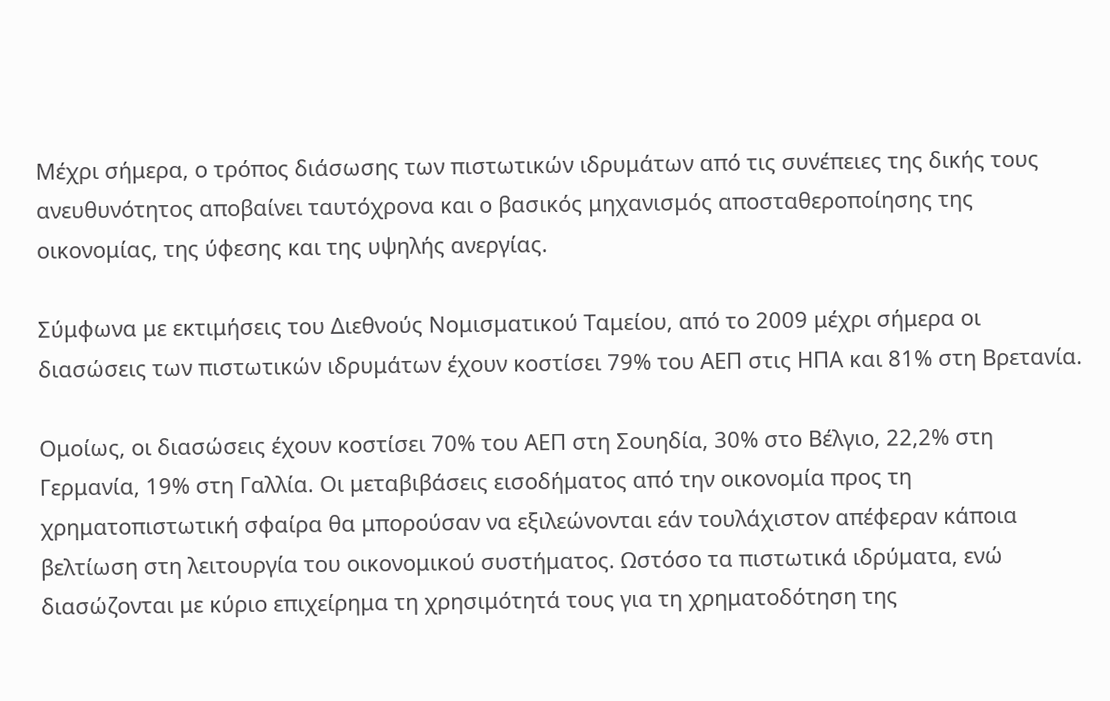Μέχρι σήμερα, ο τρόπος διάσωσης των πιστωτικών ιδρυμάτων από τις συνέπειες της δικής τους ανευθυνότητος αποβαίνει ταυτόχρονα και ο βασικός μηχανισμός αποσταθεροποίησης της οικονομίας, της ύφεσης και της υψηλής ανεργίας.

Σύμφωνα με εκτιμήσεις του Διεθνούς Νομισματικού Ταμείου, από το 2009 μέχρι σήμερα οι διασώσεις των πιστωτικών ιδρυμάτων έχουν κοστίσει 79% του ΑΕΠ στις ΗΠΑ και 81% στη Βρετανία.

Ομοίως, οι διασώσεις έχουν κοστίσει 70% του ΑΕΠ στη Σουηδία, 30% στο Βέλγιο, 22,2% στη Γερμανία, 19% στη Γαλλία. Οι μεταβιβάσεις εισοδήματος από την οικονομία προς τη χρηματοπιστωτική σφαίρα θα μπορούσαν να εξιλεώνονται εάν τουλάχιστον απέφεραν κάποια βελτίωση στη λειτουργία του οικονομικού συστήματος. Ωστόσο τα πιστωτικά ιδρύματα, ενώ διασώζονται με κύριο επιχείρημα τη χρησιμότητά τους για τη χρηματοδότηση της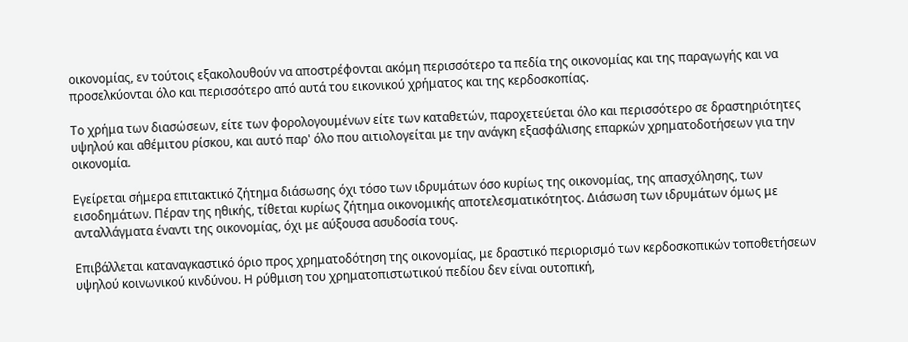οικονομίας, εν τούτοις εξακολουθούν να αποστρέφονται ακόμη περισσότερο τα πεδία της οικονομίας και της παραγωγής και να προσελκύονται όλο και περισσότερο από αυτά του εικονικού χρήματος και της κερδοσκοπίας.

Το χρήμα των διασώσεων, είτε των φορολογουμένων είτε των καταθετών, παροχετεύεται όλο και περισσότερο σε δραστηριότητες υψηλού και αθέμιτου ρίσκου, και αυτό παρ' όλο που αιτιολογείται με την ανάγκη εξασφάλισης επαρκών χρηματοδοτήσεων για την οικονομία.

Εγείρεται σήμερα επιτακτικό ζήτημα διάσωσης όχι τόσο των ιδρυμάτων όσο κυρίως της οικονομίας, της απασχόλησης, των εισοδημάτων. Πέραν της ηθικής, τίθεται κυρίως ζήτημα οικονομικής αποτελεσματικότητος. Διάσωση των ιδρυμάτων όμως με ανταλλάγματα έναντι της οικονομίας, όχι με αύξουσα ασυδοσία τους.

Επιβάλλεται καταναγκαστικό όριο προς χρηματοδότηση της οικονομίας, με δραστικό περιορισμό των κερδοσκοπικών τοποθετήσεων υψηλού κοινωνικού κινδύνου. Η ρύθμιση του χρηματοπιστωτικού πεδίου δεν είναι ουτοπική,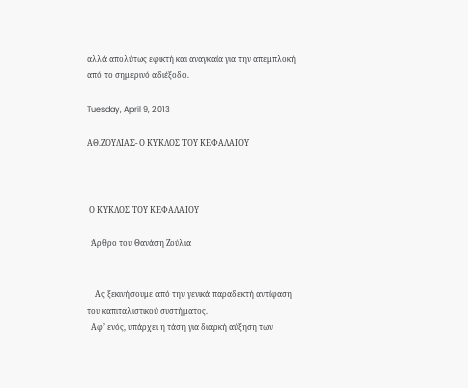αλλά απολύτως εφικτή και αναγκαία για την απεμπλοκή από το σημερινό αδιέξοδο.

Tuesday, April 9, 2013

ΑΘ.ΖΟΥΛΙΑΣ- Ο ΚΥΚΛΟΣ ΤΟΥ ΚΕΦΑΛΑΙΟΥ



 Ο ΚΥΚΛΟΣ ΤΟΥ ΚΕΦΑΛΑΙΟΥ

  Άρθρο του Θανάση Ζούλια


    Ας ξεκινήσουμε από την γενικά παραδεκτή αντίφαση του καπιταλιστικού συστήματος.
  Aφ’ ενός, υπάρχει η τάση για διαρκή αύξηση των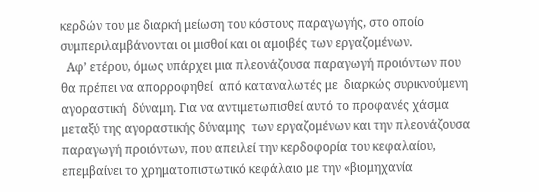κερδών του με διαρκή μείωση του κόστους παραγωγής, στο οποίο συμπεριλαμβάνονται οι μισθοί και οι αμοιβές των εργαζομένων.
  Αφ’ ετέρου, όμως υπάρχει μια πλεονάζουσα παραγωγή προιόντων που θα πρέπει να απορροφηθεί  από καταναλωτές με  διαρκώς συρικνούμενη αγοραστική  δύναμη. Για να αντιμετωπισθεί αυτό το προφανές χάσμα μεταξύ της αγοραστικής δύναμης  των εργαζομένων και την πλεονάζουσα παραγωγή προιόντων, που απειλεί την κερδοφορία του κεφαλαίου, επεμβαίνει το χρηματοπιστωτικό κεφάλαιο με την «βιομηχανία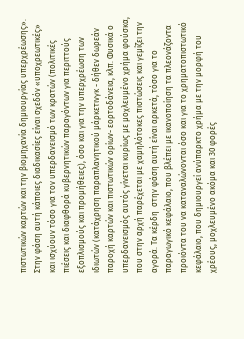πιστωτικών καρτών και την βιομηχανία δημιουργίας υπερχρέωσης». Στην φάση αυτή κάποιες διαδικασίες είναι σχεδόν «υποχρεωτικές» και ισχύουν τόσο για τον υπερδανεισμό των κρατών (πολιτικές πιέσεις και διαφθορά κυβερνητικών παραγόντων για περιττούς  εξοπλισμούς και προμήθειες), όσο και για την υπερχρέωση των ιδιωτών (κατάχρηση παραπλανητικού μάρκετινγκ - δήθεν δωρεάν παροχή καρτών και πιστωτικών ορίων- εορτοδάνεια, κλπ. Φυσικά ο υπερδανεισμός αυτός γίνεται κυρίως με μοχλευμένο χρήμα φούσκα, που στην αρχή παρέχεται με χαμηλότοκες πιστώσεις και γεμίζει την αγορά. Τα κέρδη  στην φάση αυτή είναι αρκετά, τόσο για το παραγωγικό κεφάλαιο, που βλέπει με ικανοποίηση τα πλεονάζοντα προιόντα του να καταναλώνονται όσο και για το χρηματοπιστωτικό κεφάλαιο, που δημιουργεί ανύπαρκτο χρήμα με την μορφή του χρέους, μοχλευμένο ακόμα και 30 φορές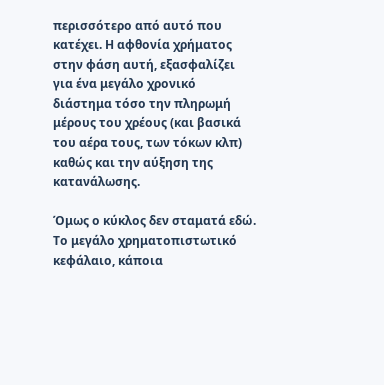περισσότερο από αυτό που κατέχει. Η αφθονία χρήματος στην φάση αυτή, εξασφαλίζει για ένα μεγάλο χρονικό διάστημα τόσο την πληρωμή μέρους του χρέους (και βασικά του αέρα τους, των τόκων κλπ) καθώς και την αύξηση της κατανάλωσης.

Όμως ο κύκλος δεν σταματά εδώ. Το μεγάλο χρηματοπιστωτικό κεφάλαιο, κάποια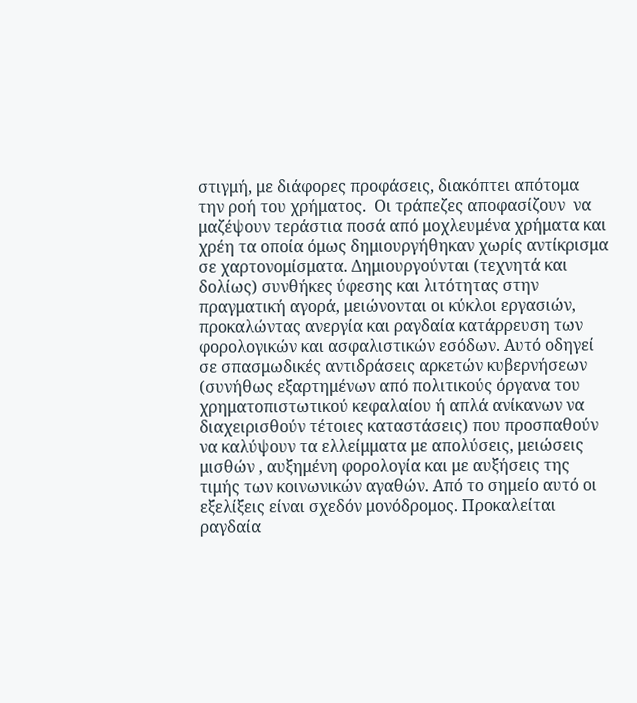στιγμή, με διάφορες προφάσεις, διακόπτει απότομα την ροή του χρήματος.  Οι τράπεζες αποφασίζουν  να μαζέψουν τεράστια ποσά από μοχλευμένα χρήματα και χρέη τα οποία όμως δημιουργήθηκαν χωρίς αντίκρισμα σε χαρτονομίσματα. Δημιουργούνται (τεχνητά και δολίως) συνθήκες ύφεσης και λιτότητας στην πραγματική αγορά, μειώνονται οι κύκλοι εργασιών, προκαλώντας ανεργία και ραγδαία κατάρρευση των φορολογικών και ασφαλιστικών εσόδων. Αυτό οδηγεί σε σπασμωδικές αντιδράσεις αρκετών κυβερνήσεων (συνήθως εξαρτημένων από πολιτικούς όργανα του χρηματοπιστωτικού κεφαλαίου ή απλά ανίκανων να διαχειρισθούν τέτοιες καταστάσεις) που προσπαθούν να καλύψουν τα ελλείμματα με απολύσεις, μειώσεις μισθών , αυξημένη φορολογία και με αυξήσεις της τιμής των κοινωνικών αγαθών. Από το σημείο αυτό οι εξελίξεις είναι σχεδόν μονόδρομος. Προκαλείται ραγδαία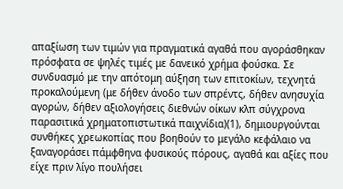απαξίωση των τιμών για πραγματικά αγαθά που αγοράσθηκαν πρόσφατα σε ψηλές τιμές με δανεικό χρήμα φούσκα. Σε συνδυασμό με την απότομη αύξηση των επιτοκίων, τεχνητά προκαλούμενη (με δήθεν άνοδο των σπρέντς, δήθεν ανησυχία αγορών, δήθεν αξιολογήσεις διεθνών οίκων κλπ σύγχρονα παρασιτικά χρηματοπιστωτικά παιχνίδια)(1), δημιουργούνται συνθήκες χρεωκοπίας που βοηθούν το μεγάλο κεφάλαιο να ξαναγοράσει πάμφθηνα φυσικούς πόρους, αγαθά και αξίες που είχε πριν λίγο πουλήσει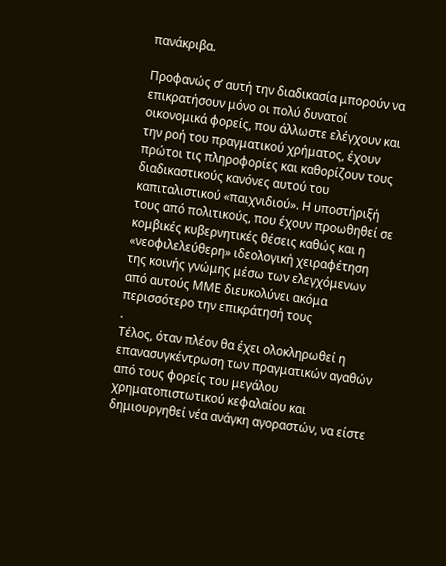πανάκριβα.

Προφανώς σ’ αυτή την διαδικασία μπορούν να επικρατήσουν μόνο οι πολύ δυνατοί οικονομικά φορείς, που άλλωστε ελέγχουν και την ροή του πραγματικού χρήματος, έχουν πρώτοι τις πληροφορίες και καθορίζουν τους διαδικαστικούς κανόνες αυτού του καπιταλιστικού «παιχνιδιού». Η υποστήριξή τους από πολιτικούς, που έχουν προωθηθεί σε κομβικές κυβερνητικές θέσεις καθώς και η «νεοφιλελεύθερη» ιδεολογική χειραφέτηση της κοινής γνώμης μέσω των ελεγχόμενων από αυτούς ΜΜΕ διευκολύνει ακόμα περισσότερο την επικράτησή τους
.
Τέλος, όταν πλέον θα έχει ολοκληρωθεί η επανασυγκέντρωση των πραγματικών αγαθών από τους φορείς του μεγάλου χρηματοπιστωτικού κεφαλαίου και δημιουργηθεί νέα ανάγκη αγοραστών, να είστε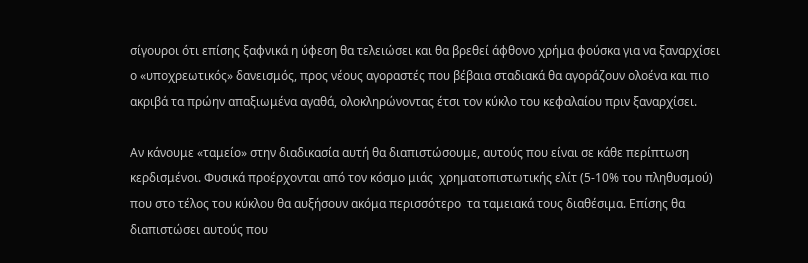σίγουροι ότι επίσης ξαφνικά η ύφεση θα τελειώσει και θα βρεθεί άφθονο χρήμα φούσκα για να ξαναρχίσει ο «υποχρεωτικός» δανεισμός, προς νέους αγοραστές που βέβαια σταδιακά θα αγοράζουν ολοένα και πιο ακριβά τα πρώην απαξιωμένα αγαθά, ολοκληρώνοντας έτσι τον κύκλο του κεφαλαίου πριν ξαναρχίσει.

Αν κάνουμε «ταμείο» στην διαδικασία αυτή θα διαπιστώσουμε, αυτούς που είναι σε κάθε περίπτωση κερδισμένοι. Φυσικά προέρχονται από τον κόσμο μιάς  χρηματοπιστωτικής ελίτ (5-10% του πληθυσμού) που στο τέλος του κύκλου θα αυξήσουν ακόμα περισσότερο  τα ταμειακά τους διαθέσιμα. Επίσης θα διαπιστώσει αυτούς που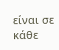είναι σε κάθε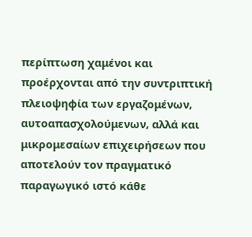περίπτωση χαμένοι και προέρχονται από την συντριπτική πλειοψηφία των εργαζομένων, αυτοαπασχολούμενων, αλλά και μικρομεσαίων επιχειρήσεων που αποτελούν τον πραγματικό παραγωγικό ιστό κάθε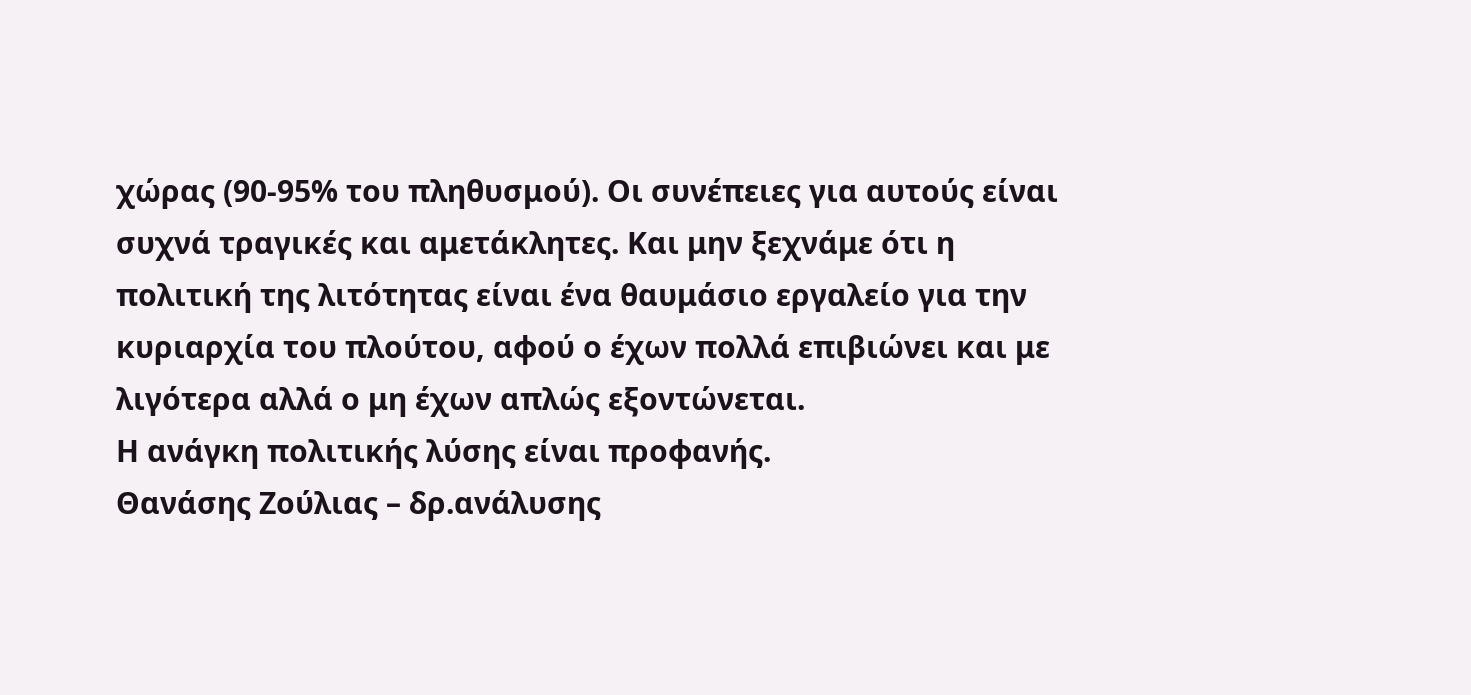χώρας (90-95% του πληθυσμού). Οι συνέπειες για αυτούς είναι συχνά τραγικές και αμετάκλητες. Και μην ξεχνάμε ότι η πολιτική της λιτότητας είναι ένα θαυμάσιο εργαλείο για την κυριαρχία του πλούτου, αφού ο έχων πολλά επιβιώνει και με λιγότερα αλλά ο μη έχων απλώς εξοντώνεται.
Η ανάγκη πολιτικής λύσης είναι προφανής.
Θανάσης Ζούλιας – δρ.ανάλυσης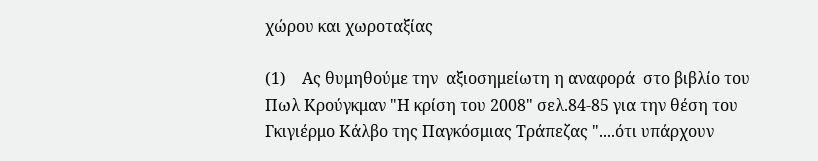χώρου και χωροταξίας

(1)    Ας θυμηθούμε την  αξιοσημείωτη η αναφορά  στο βιβλίο του Πωλ Κρούγκμαν "Η κρίση του 2008" σελ.84-85 για την θέση του Γκιγιέρμο Κάλβο της Παγκόσμιας Τράπεζας "....ότι υπάρχουν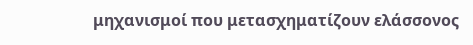μηχανισμοί που μετασχηματίζουν ελάσσονος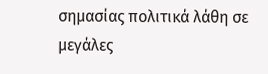σημασίας πολιτικά λάθη σε μεγάλες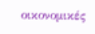οικονομικές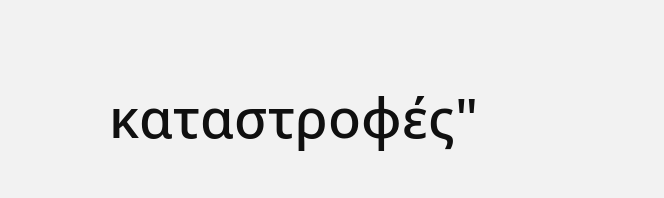καταστροφές"